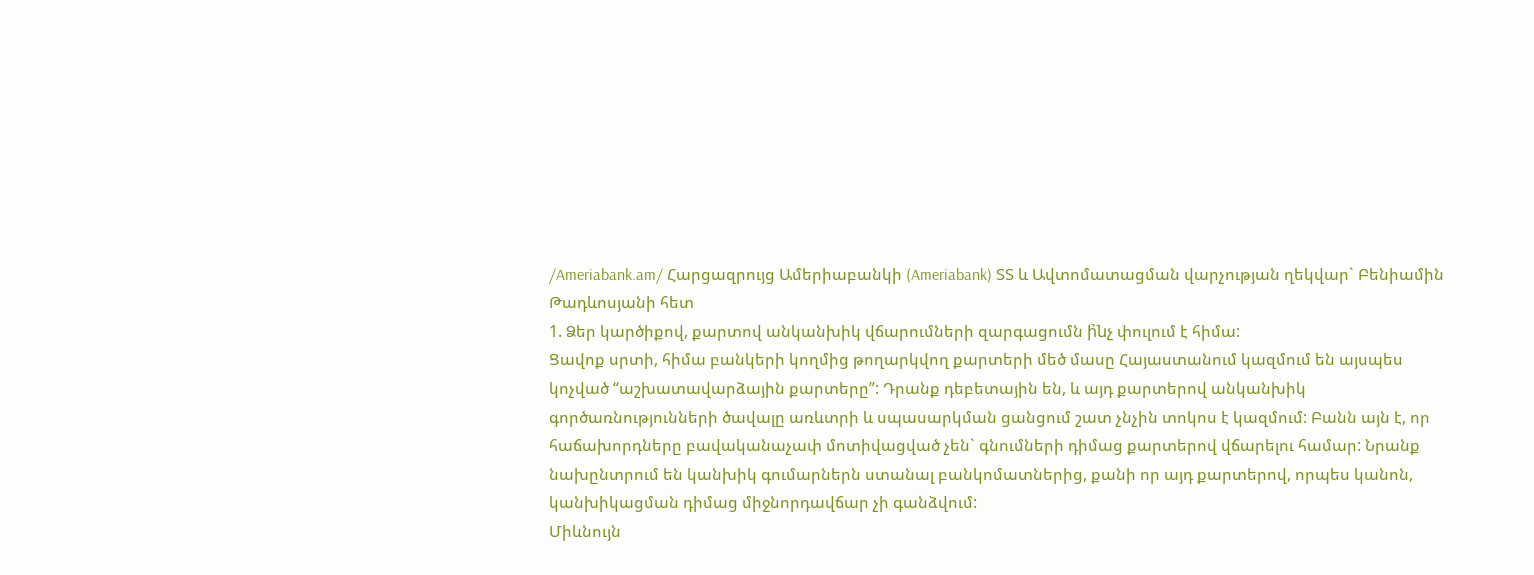/Ameriabank.am/ Հարցազրույց Ամերիաբանկի (Ameriabank) ՏՏ և Ավտոմատացման վարչության ղեկվար` Բենիամին Թադևոսյանի հետ
1. Ձեր կարծիքով, քարտով անկանխիկ վճարումների զարգացումն ի̉նչ փուլում է հիմա:
Ցավոք սրտի, հիմա բանկերի կողմից թողարկվող քարտերի մեծ մասը Հայաստանում կազմում են այսպես կոչված “աշխատավարձային քարտերը”: Դրանք դեբետային են, և այդ քարտերով անկանխիկ գործառնությունների ծավալը առևտրի և սպասարկման ցանցում շատ չնչին տոկոս է կազմում: Բանն այն է, որ հաճախորդները բավականաչափ մոտիվացված չեն` գնումների դիմաց քարտերով վճարելու համար: Նրանք նախընտրում են կանխիկ գումարներն ստանալ բանկոմատներից, քանի որ այդ քարտերով, որպես կանոն, կանխիկացման դիմաց միջնորդավճար չի գանձվում:
Միևնույն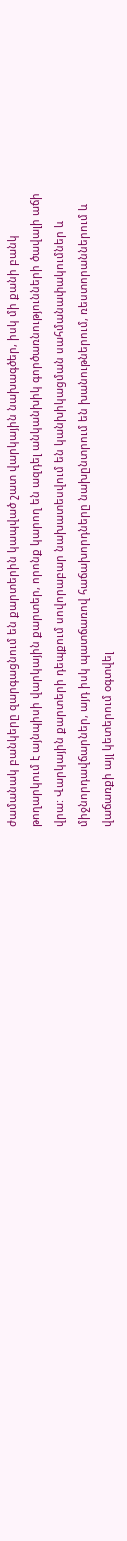ժամանակ բանկերը զարգացնում են քարտերին կապված շատ վարկային նախագծեր, իսկ մի քանի բանկ թողարկում է այնպիսի վարկային քարտեր, որոնք կարող են ազդել անկանխիկ գործառնությունների ծավալի աճի վրա: Վարկային քարտերի դեպքում սովորաբար նախատեսվում են կանխիկացման սահմանափակումներ և միջնորդավճարներ, այդ իսկ պատճառով հաճախորդները նախընտրում են խանութներում, ռեստորաններում և վաճառքի այլ կետերում օգտվել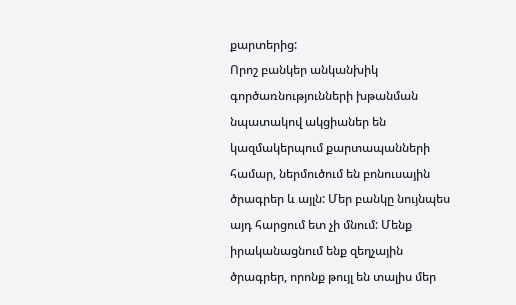քարտերից:
Որոշ բանկեր անկանխիկ գործառնությունների խթանման նպատակով ակցիաներ են կազմակերպում քարտապանների համար, ներմուծում են բոնուսային ծրագրեր և այլն: Մեր բանկը նույնպես այդ հարցում ետ չի մնում: Մենք իրականացնում ենք զեղչային ծրագրեր, որոնք թույլ են տալիս մեր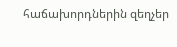հաճախորդներին զեղչեր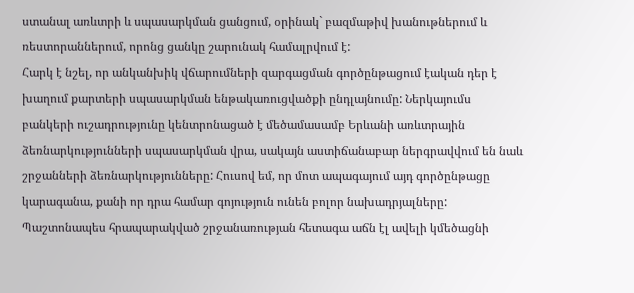ստանալ առևտրի և սպասարկման ցանցում, օրինակ` բազմաթիվ խանութներում և ռեստորաններում, որոնց ցանկը շարունակ համալրվում է:
Հարկ է նշել, որ անկանխիկ վճարումների զարգացման գործընթացում էական դեր է խաղում քարտերի սպասարկման ենթակառուցվածքի ընդլայնումը: Ներկայումս բանկերի ուշադրությունը կենտրոնացած է մեծամասամբ Երևանի առևտրային ձեռնարկությունների սպասարկման վրա, սակայն աստիճանաբար ներգրավվում են նաև շրջանների ձեռնարկությունները: Հուսով եմ, որ մոտ ապագայում այդ գործընթացը կարագանա, քանի որ դրա համար գոյություն ունեն բոլոր նախադրյալները: Պաշտոնապես հրապարակված շրջանառության հետագա աճն էլ ավելի կմեծացնի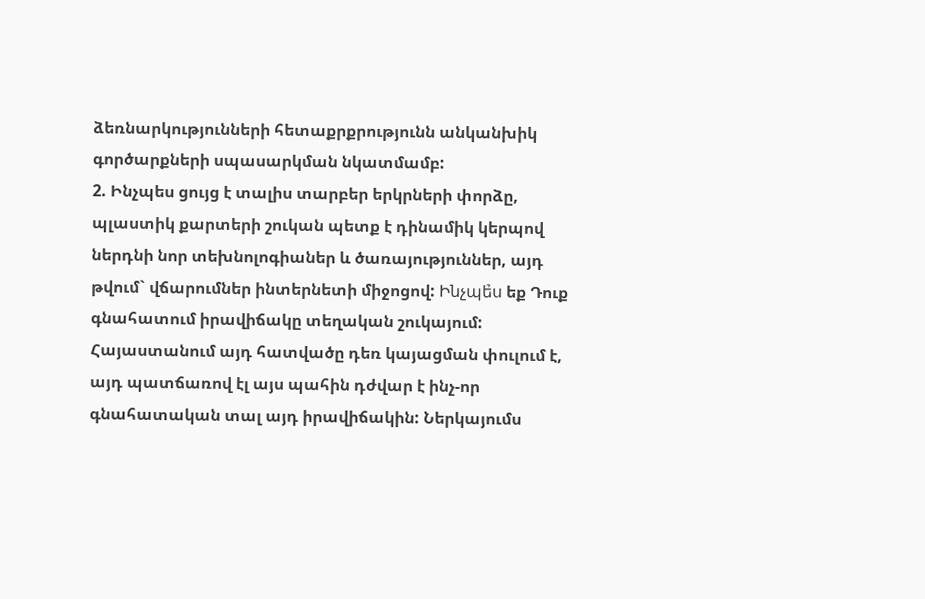ձեռնարկությունների հետաքրքրությունն անկանխիկ գործարքների սպասարկման նկատմամբ:
2. Ինչպես ցույց է տալիս տարբեր երկրների փորձը, պլաստիկ քարտերի շուկան պետք է դինամիկ կերպով ներդնի նոր տեխնոլոգիաներ և ծառայություններ, այդ թվում` վճարումներ ինտերնետի միջոցով: Ինչպե̉ս եք Դուք գնահատում իրավիճակը տեղական շուկայում:
Հայաստանում այդ հատվածը դեռ կայացման փուլում է, այդ պատճառով էլ այս պահին դժվար է ինչ-որ գնահատական տալ այդ իրավիճակին: Ներկայումս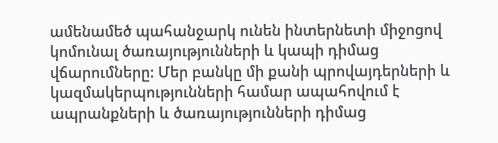ամենամեծ պահանջարկ ունեն ինտերնետի միջոցով կոմունալ ծառայությունների և կապի դիմաց վճարումները: Մեր բանկը մի քանի պրովայդերների և կազմակերպությունների համար ապահովում է ապրանքների և ծառայությունների դիմաց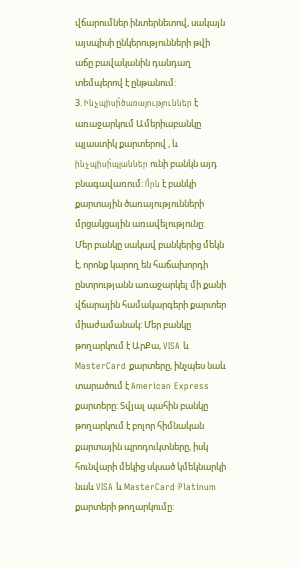վճարումներ ինտերնետով, սակայն այսպիսի ընկերությունների թվի աճը բավականին դանդաղ տեմպերով է ընթանում:
3. Ինչպիսի̉ծառայություններ է առաջարկում Ամերիաբանկը պլաստիկ քարտերով , և ինչպիսի̉պլաններ ունի բանկն այդ բնագավառում: Ո̉րն է բանկի քարտային ծառայությունների մրցակցային առավելությունը:
Մեր բանկը սակավ բանկերից մեկն է, որոնք կարող են հաճախորդի ընտրությանն առաջարկել մի քանի վճարային համակարգերի քարտեր միաժամանակ: Մեր բանկը թողարկում է ԱրՔա, VISA և MasterCard քարտերը, ինչպես նաև տարածում է American Express քարտերը: Տվյալ պահին բանկը թողարկում է բոլոր հիմնական քարտային պրոդուկտները, իսկ հունվարի մեկից սկսած կմեկնարկի նաև VISA և MasterCard Platinum քարտերի թողարկումը: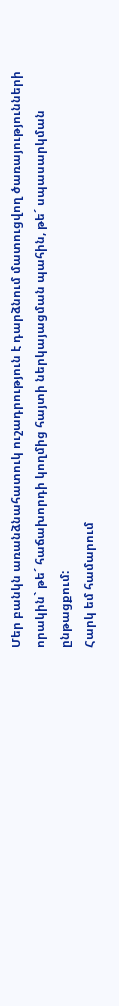Մեր բանկն առանձնահատուկ ուշադրություն է դարձնում մատուցվող ծառայությունների որակին` թե´ հաճախորդի կողմից հայտի ներկայացման պահին, թե´ սպասարկման ընթացքում:
Հարկ եմ համարում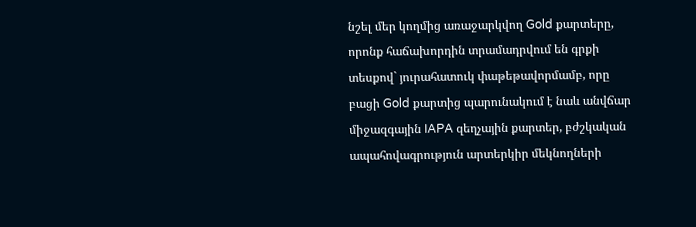նշել մեր կողմից առաջարկվող Gold քարտերը, որոնք հաճախորդին տրամադրվում են գրքի տեսքով` յուրահատուկ փաթեթավորմամբ, որը բացի Gold քարտից պարունակում է նաև անվճար միջազգային IAPA զեղչային քարտեր, բժշկական ապահովագրություն արտերկիր մեկնողների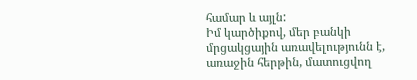համար և այլն:
Իմ կարծիքով, մեր բանկի մրցակցային առավելությունն է, առաջին հերթին, մատուցվող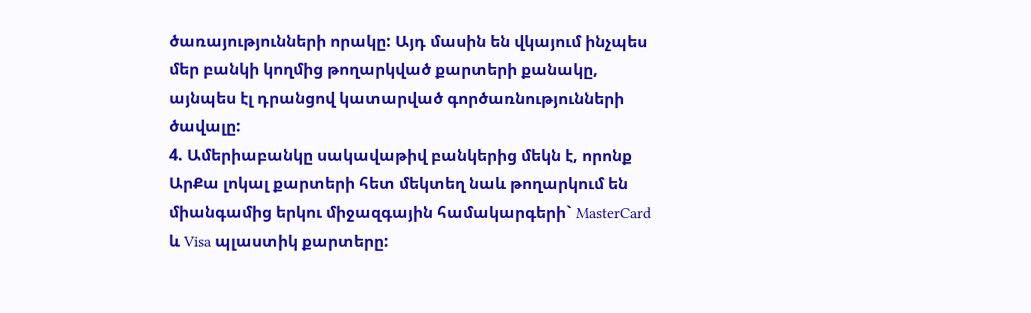ծառայությունների որակը: Այդ մասին են վկայում ինչպես մեր բանկի կողմից թողարկված քարտերի քանակը, այնպես էլ դրանցով կատարված գործառնությունների ծավալը:
4. Ամերիաբանկը սակավաթիվ բանկերից մեկն է, որոնք ԱրՔա լոկալ քարտերի հետ մեկտեղ նաև թողարկում են միանգամից երկու միջազգային համակարգերի` MasterCard և Visa պլաստիկ քարտերը: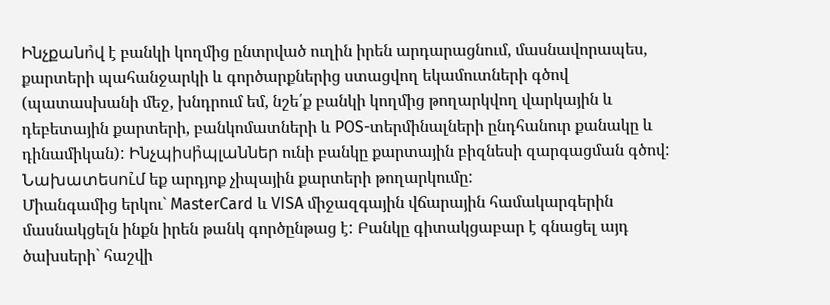Ինչքանո̉վ է բանկի կողմից ընտրված ուղին իրեն արդարացնում, մասնավորապես, քարտերի պահանջարկի և գործարքներից ստացվող եկամուտների գծով (պատասխանի մեջ, խնդրում եմ, նշե՛ք բանկի կողմից թողարկվող վարկային և դեբետային քարտերի, բանկոմատների և POS-տերմինալների ընդհանուր քանակը և դինամիկան): Ինչպիսի̉պլաններ ունի բանկը քարտային բիզնեսի զարգացման գծով: Նախատեսու̉մ եք արդյոք չիպային քարտերի թողարկումը:
Միանգամից երկու` MasterCard և VISA միջազգային վճարային համակարգերին մասնակցելն ինքն իրեն թանկ գործընթաց է: Բանկը գիտակցաբար է գնացել այդ ծախսերի` հաշվի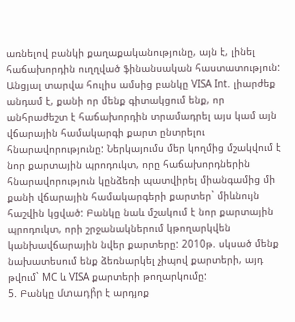առնելով բանկի քաղաքականությունը, այն է, լինել հաճախորդին ուղղված ֆինանսական հաստատություն: Անցյալ տարվա հուլիս ամսից բանկը VISA Int. լիարժեք անդամ է, քանի որ մենք գիտակցում ենք, որ անհրաժեշտ է հաճախորդին տրամադրել այս կամ այն վճարային համակարգի քարտ ընտրելու հնարավորությունը: Ներկայումս մեր կողմից մշակվում է նոր քարտային պրոդուկտ, որը հաճախորդներին հնարավորություն կընձեռի պատվիրել միանգամից մի քանի վճարային համակարգերի քարտեր` միևնույն հաշվին կցված: Բանկը նաև մշակում է նոր քարտային պրոդուկտ, որի շրջանակներում կթողարկվեն կանխավճարային նվեր քարտերը: 2010թ. սկսած մենք նախատեսում ենք ձեռնարկել չիպով քարտերի, այդ թվում` MC և VISA քարտերի թողարկումը:
5. Բանկը մտադի̉ր է արդյոք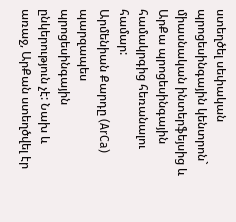ստեղծել սեփական պրոցեսինգային կենտրոն` միասնական ինտերֆեյսից և ԱրՔա պրոցեսինգային համակրգից հեռանալու համար:
Արմենիան Քարդը (ArCa) պարզապես պրոցեսինգային ընկերություն չէ: Նախ և առաջ, ԱրՔան ստեղծվել էր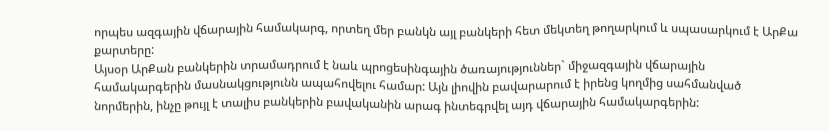որպես ազգային վճարային համակարգ, որտեղ մեր բանկն այլ բանկերի հետ մեկտեղ թողարկում և սպասարկում է ԱրՔա քարտերը:
Այսօր ԱրՔան բանկերին տրամադրում է նաև պրոցեսինգային ծառայություններ` միջազգային վճարային համակարգերին մասնակցությունն ապահովելու համար: Այն լիովին բավարարում է իրենց կողմից սահմանված նորմերին, ինչը թույլ է տալիս բանկերին բավականին արագ ինտեգրվել այդ վճարային համակարգերին: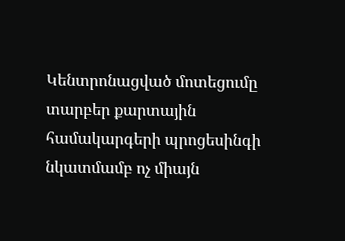Կենտրոնացված մոտեցումը տարբեր քարտային համակարգերի պրոցեսինգի նկատմամբ ոչ միայն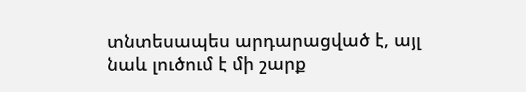տնտեսապես արդարացված է, այլ նաև լուծում է մի շարք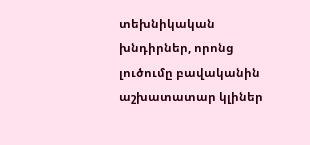տեխնիկական խնդիրներ, որոնց լուծումը բավականին աշխատատար կլիներ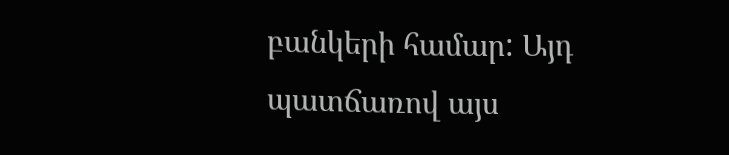բանկերի համար: Այդ պատճառով այս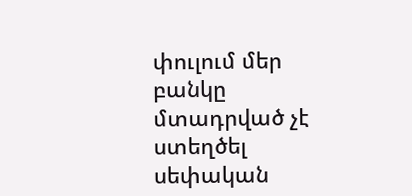փուլում մեր բանկը մտադրված չէ ստեղծել սեփական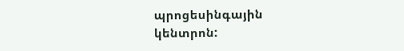պրոցեսինգային կենտրոն: